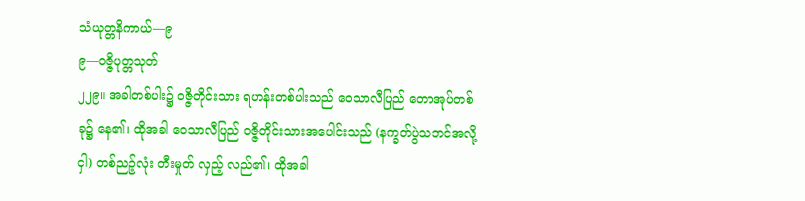သံယုတ္တနိကာယ်—၉
၉—ဝဇ္ဇိပုတ္တသုတ်
၂၂၉။ အခါတစ်ပါး၌ ဝဇ္ဇိတိုင်းသား ရဟန်းတစ်ပါးသည် ဝေသာလီပြည် တောအုပ်တစ်ခု၌ နေ၏၊ ထိုအခါ ဝေသာလီပြည် ဝဇ္ဇိတိုင်းသားအပေါင်းသည် (နက္ခတ်ပွဲသဘင်အလို့ငှါ) တစ်ညဉ့်လုံး တီးမှုတ် လှည့် လည်၏၊ ထိုအခါ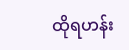ထိုရဟန်း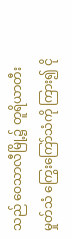သည် ဝေသာလီမြို့၌ တူရိယာတီးမှုတ်သံ ကြွေးကြော်သံကို ကြား၍ ငို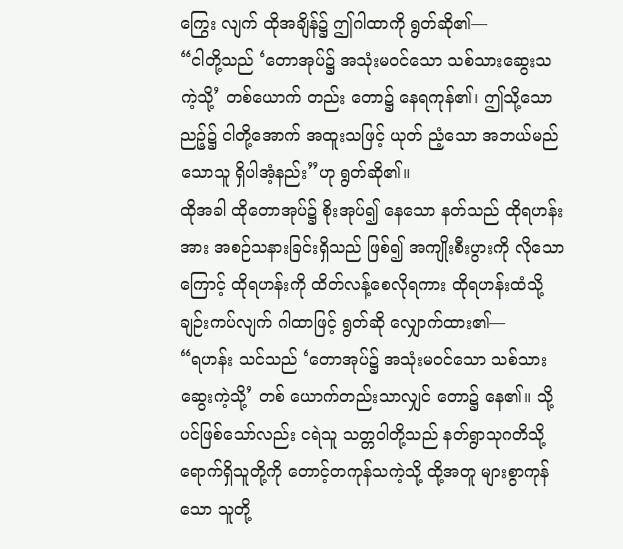ကြွေး လျက် ထိုအချိန်၌ ဤဂါထာကို ရွတ်ဆို၏—
“ငါတို့သည် ‘တောအုပ်၌ အသုံးမဝင်သော သစ်သားဆွေးသကဲ့သို့’ တစ်ယောက် တည်း တော၌ နေရကုန်၏၊ ဤသို့သော ညဉ့်၌ ငါတို့အောက် အထူးသဖြင့် ယုတ် ညံ့သော အဘယ်မည်သောသူ ရှိပါအံ့နည်း”ဟု ရွတ်ဆို၏။
ထိုအခါ ထိုတောအုပ်၌ စိုးအုပ်၍ နေသော နတ်သည် ထိုရဟန်းအား အစဉ်သနားခြင်းရှိသည် ဖြစ်၍ အကျိုးစီးပွားကို လိုသောကြောင့် ထိုရဟန်းကို ထိတ်လန့်စေလိုရကား ထိုရဟန်းထံသို့ ချဉ်းကပ်လျက် ဂါထာဖြင့် ရွတ်ဆို လျှောက်ထား၏—
“ရဟန်း သင်သည် ‘တောအုပ်၌ အသုံးမဝင်သော သစ်သားဆွေးကဲ့သို့’ တစ် ယောက်တည်းသာလျှင် တော၌ နေ၏။ သို့ပင်ဖြစ်သော်လည်း ငရဲသူ သတ္တဝါတို့သည် နတ်ရွာသုဂတိသို့ ရောက်ရှိသူတို့ကို တောင့်တကုန်သကဲ့သို့ ထို့အတူ များစွာကုန် သော သူတို့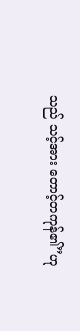သည် သင့်အား တောင့်တကုန်၏”ဟု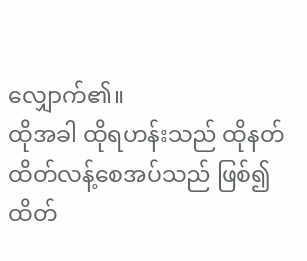လျှောက်၏။
ထိုအခါ ထိုရဟန်းသည် ထိုနတ် ထိတ်လန့်စေအပ်သည် ဖြစ်၍ ထိတ်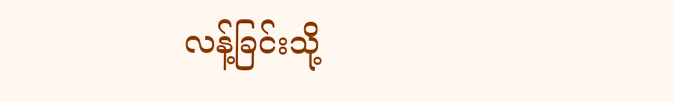လန့်ခြင်းသို့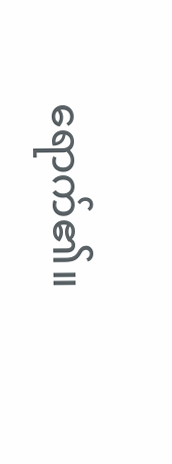ရောက်၏။